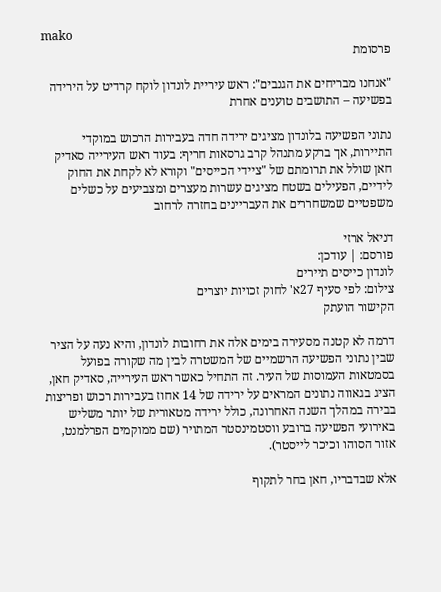mako
פרסומת

"אנחנו מבריחים את הגנבים": ראש עיריית לונדון לוקח קרדיט על הירידה בפשיעה – התושבים טוענים אחרת

נתוני הפשיעה בלונדון מציגים ירידה חדה בעבירות הרכוש במוקדי התיירות, אך ברקע מתנהל קרב גרסאות חריף: בעוד ראש העירייה סאדיק חאן שולל את תרומתם של "ציידי הכייסים" וקורא לא לקחת את החוק לידיים, הפעילים בשטח מציגים עשרות מעצרים ומצביעים על כשלים משפטיים שמשחררים את העבריינים בחזרה לרחוב

דניאל ארזי
פורסם: | עודכן:
לונדון כייסים תיירים
צילום: לפי סעיף 27א' לחוק זכויות יוצרים
הקישור הועתק

דרמה לא קטנה מסעירה בימים אלה את רחובות לונדון, והיא נעה על הציר שבין נתוני הפשיעה הרשמיים של המשטרה לבין מה שקורה בפועל בסמטאות העמוסות של העיר. זה התחיל כאשר ראש העירייה, סאדיק חאן, הציג בגאווה נתונים המראים על ירידה של 14 אחוז בעבירות רכוש ופריצות בבירה במהלך השנה האחרונה, כולל ירידה מטאורית של יותר משליש באירועי הפשיעה ברובע ווסטמינסטר המתויר (שם ממוקמים הפרלמנט, אזור הסוהו וכיכר לייסטר).

אלא שבדבריו, חאן בחר לתקוף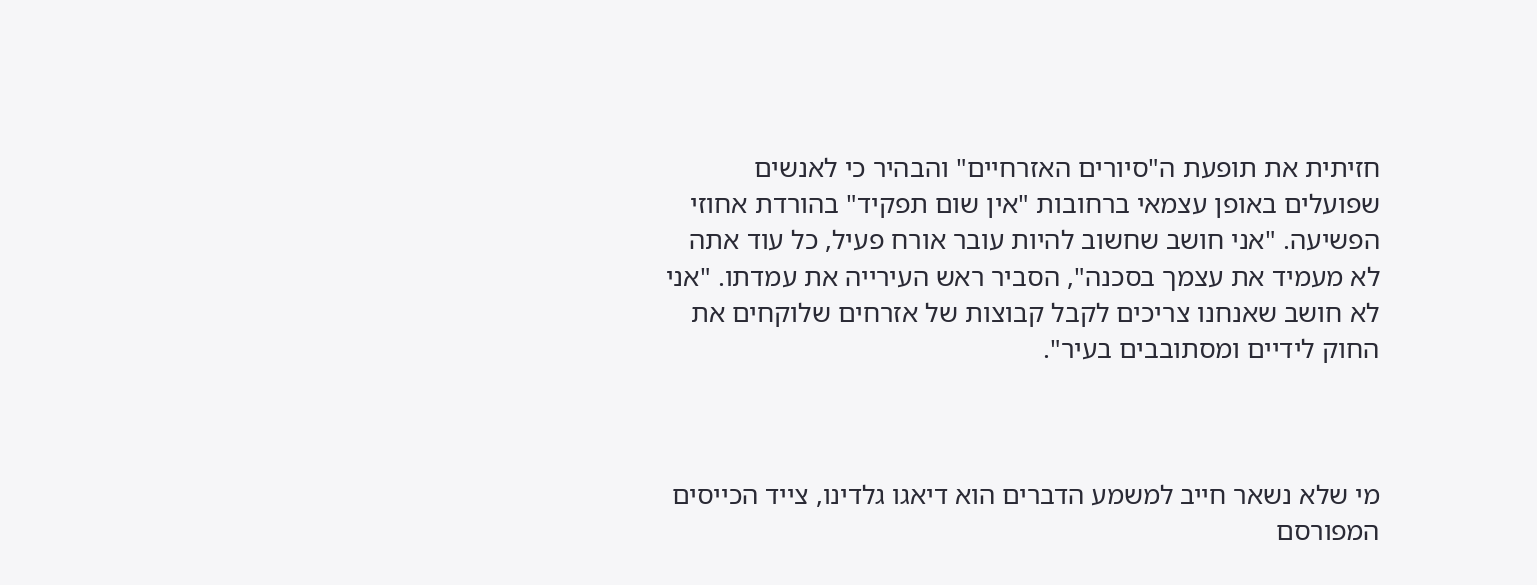חזיתית את תופעת ה"סיורים האזרחיים" והבהיר כי לאנשים שפועלים באופן עצמאי ברחובות "אין שום תפקיד" בהורדת אחוזי הפשיעה. "אני חושב שחשוב להיות עובר אורח פעיל, כל עוד אתה לא מעמיד את עצמך בסכנה", הסביר ראש העירייה את עמדתו. "אני לא חושב שאנחנו צריכים לקבל קבוצות של אזרחים שלוקחים את החוק לידיים ומסתובבים בעיר".



מי שלא נשאר חייב למשמע הדברים הוא דיאגו גלדינו, צייד הכייסים המפורסם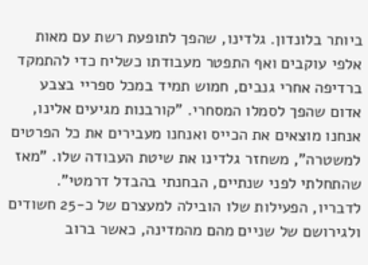ביותר בלונדון. גלדינו, שהפך לתופעת רשת עם מאות אלפי עוקבים ואף התפטר מעבודתו כשליח כדי להתמקד ברדיפה אחרי גנבים, חמוש תמיד במכל ספריי בצבע אדום שהפך לסמלו המסחרי. "קורבנות מגיעים אלינו, אנחנו מוצאים את הכייס ואנחנו מעבירים את כל הפרטים למשטרה", משחזר גלדינו את שיטת העבודה שלו. "מאז שהתחלתי לפני שנתיים, הבחנתי בהבדל דרמטי". לדבריו, הפעילות שלו הובילה למעצרם של כ-25 חשודים ולגירושם של שניים מהם מהמדינה, כאשר ברוב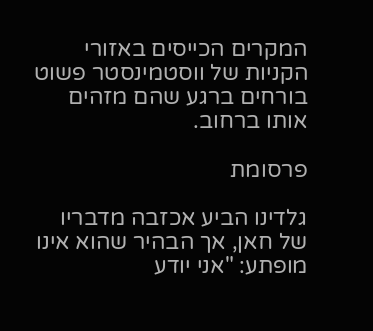המקרים הכייסים באזורי הקניות של ווסטמינסטר פשוט בורחים ברגע שהם מזהים אותו ברחוב.

פרסומת

גלדינו הביע אכזבה מדבריו של חאן, אך הבהיר שהוא אינו מופתע: "אני יודע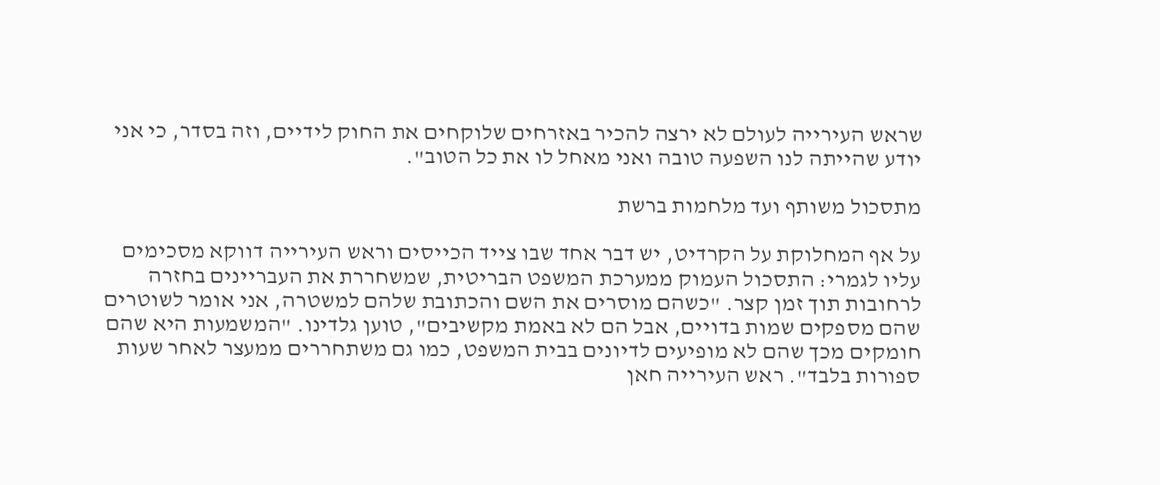שראש העירייה לעולם לא ירצה להכיר באזרחים שלוקחים את החוק לידיים, וזה בסדר, כי אני יודע שהייתה לנו השפעה טובה ואני מאחל לו את כל הטוב".

מתסכול משותף ועד מלחמות ברשת

על אף המחלוקת על הקרדיט, יש דבר אחד שבו צייד הכייסים וראש העירייה דווקא מסכימים עליו לגמרי: התסכול העמוק ממערכת המשפט הבריטית, שמשחררת את העבריינים בחזרה לרחובות תוך זמן קצר. "כשהם מוסרים את השם והכתובת שלהם למשטרה, אני אומר לשוטרים שהם מספקים שמות בדויים, אבל הם לא באמת מקשיבים", טוען גלדינו. "המשמעות היא שהם חומקים מכך שהם לא מופיעים לדיונים בבית המשפט, כמו גם משתחררים ממעצר לאחר שעות ספורות בלבד". ראש העירייה חאן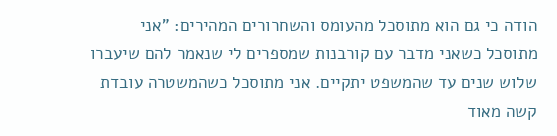הודה כי גם הוא מתוסכל מהעומס והשחרורים המהירים: "אני מתוסכל כשאני מדבר עם קורבנות שמספרים לי שנאמר להם שיעברו שלוש שנים עד שהמשפט יתקיים. אני מתוסכל כשהמשטרה עובדת קשה מאוד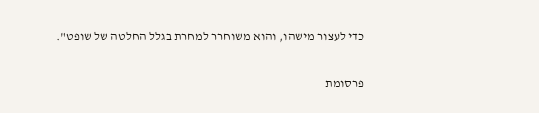כדי לעצור מישהו, והוא משוחרר למחרת בגלל החלטה של שופט".

פרסומת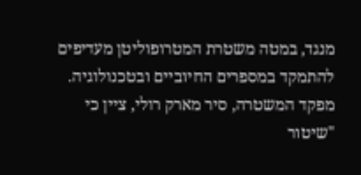מנגד, במטה משטרת המטרופוליטן מעדיפים להתמקד במספרים החיוביים ובטכנולוגיה. מפקד המשטרה, סיר מארק רולי, ציין כי "שיטור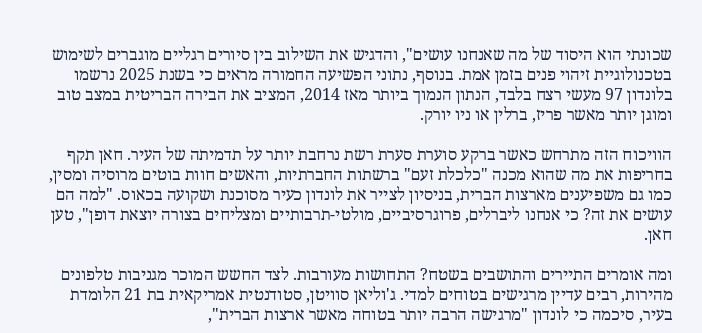שכונתי הוא היסוד של מה שאנחנו עושים", והדגיש את השילוב בין סיורים רגליים מוגברים לשימוש בטכנולוגיית זיהוי פנים בזמן אמת. בנוסף, נתוני הפשיעה החמורה מראים כי בשנת 2025 נרשמו בלונדון 97 מעשי רצח בלבד, הנתון הנמוך ביותר מאז 2014, המציב את הבירה הבריטית במצב טוב ומוגן יותר מאשר פריז, ברלין או ניו יורק.

הוויכוח הזה מתרחש כאשר ברקע סוערת סערת רשת נרחבת יותר על תדמיתה של העיר. חאן תקף בחריפות את מה שהוא מכנה "כלכלת זעם" ברשתות החברתיות, והאשים חוות בוטים מרוסיה ומסין, כמו גם משפיענים מארצות הברית, בניסיון לצייר את לונדון כעיר מסוכנת ושקועה בכאוס. "למה הם עושים את זה? כי אנחנו ליברלים, פרוגרסיביים, מולטי-תרבותיים ומצליחים בצורה יוצאת דופן", טען חאן.

ומה אומרים התיירים והתושבים בשטח? התחושות מעורבות. לצד החשש המוכר מגניבות טלפונים מהירות, רבים עדיין מרגישים בטוחים למדי. ג'וליאן סוויטן, סטודנטית אמריקאית בת 21 הלומדת בעיר, סיכמה כי לונדון "מרגישה הרבה יותר בטוחה מאשר ארצות הברית",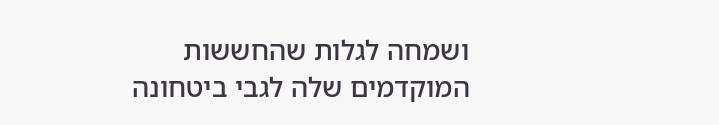ושמחה לגלות שהחששות המוקדמים שלה לגבי ביטחונה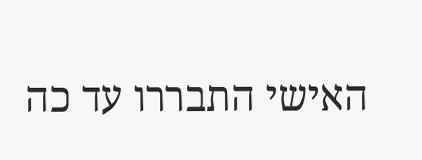האישי התבררו עד כה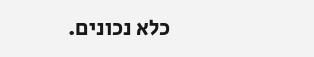כלא נכונים.